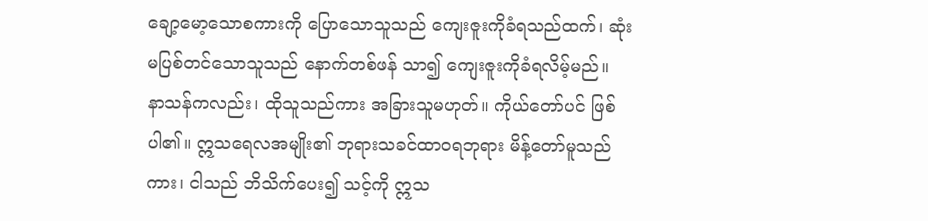ချော့မော့သောစကားကို ပြောသောသူသည် ကျေးဇူးကိုခံရသည်ထက်၊ ဆုံးမပြစ်တင်သောသူသည် နောက်တစ်ဖန် သာ၍ ကျေးဇူးကိုခံရလိမ့်မည်။
နာသန်ကလည်း၊ ထိုသူသည်ကား အခြားသူမဟုတ်။ ကိုယ်တော်ပင် ဖြစ်ပါ၏။ ဣသရေလအမျိုး၏ ဘုရားသခင်ထာဝရဘုရား မိန့်တော်မူသည်ကား၊ ငါသည် ဘိသိက်ပေး၍ သင့်ကို ဣသ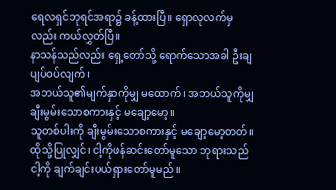ရေလရှင်ဘုရင်အရာ၌ ခန့်ထားပြီ။ ရှောလုလက်မှလည်း ကယ်လွှတ်ပြီ။
နာသန်သည်လည်း ရှေ့တော်သို့ ရောက်သောအခါ ဦးချပျပ်ဝပ်လျက်၊
အဘယ်သူ၏မျက်နှာကိုမျှ မထောက်၊ အဘယ်သူကိုမျှ ချီးမွမ်းသောစကားနှင့် မချော့မော့။
သူတစ်ပါးကို ချီးမွမ်းသောစကားနှင့် မချော့မော့တတ်။ ထိုသို့ပြုလျှင်၊ ငါ့ကိုဖန်ဆင်းတော်မူသော ဘုရားသည် ငါ့ကို ချက်ချင်းပယ်ရှားတော်မူမည်။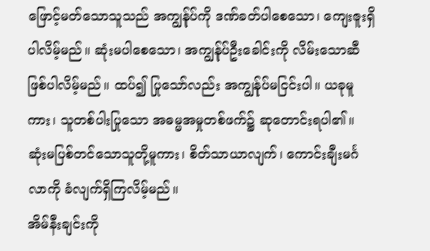ဖြောင့်မတ်သောသူသည် အကျွန်ုပ်ကို ဒဏ်ခတ်ပါစေသော၊ ကျေးဇူးရှိပါလိမ့်မည်။ ဆုံးမပါစေသော၊ အကျွန်ုပ်ဦးခေါင်းကို လိမ်းသောဆီဖြစ်ပါလိမ့်မည်။ ထပ်၍ ပြုသော်လည်း အကျွန်ုပ်မငြင်းပါ။ ယခုမူကား၊ သူတစ်ပါးပြုသော အဓမ္မအမှုတစ်ဖက်၌ ဆုတောင်းရပါ၏။
ဆုံးမပြစ်တင်သောသူတို့မူကား၊ စိတ်သာယာလျက်၊ ကောင်းချီးမင်္ဂလာကို ခံလျက်ရှိကြလိမ့်မည်။
အိမ်နီးချင်းကို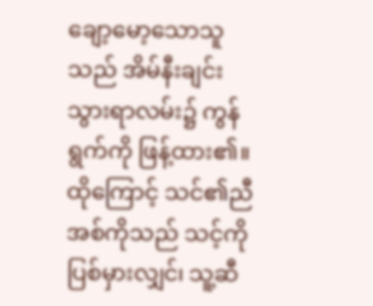ချော့မော့သောသူသည် အိမ်နီးချင်းသွားရာလမ်း၌ ကွန်ရွက်ကို ဖြန့်ထား၏။
ထိုကြောင့် သင်၏ညီအစ်ကိုသည် သင့်ကိုပြစ်မှားလျှင်၊ သူ့ဆီ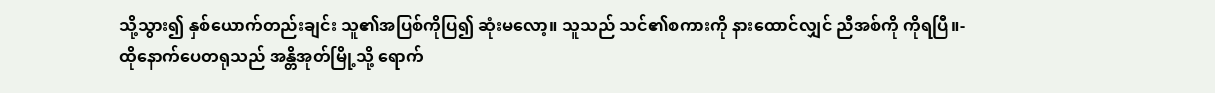သို့သွား၍ နှစ်ယောက်တည်းချင်း သူ၏အပြစ်ကိုပြ၍ ဆုံးမလော့။ သူသည် သင်၏စကားကို နားထောင်လျှင် ညီအစ်ကို ကိုရပြီ။-
ထိုနောက်ပေတရုသည် အန္တိအုတ်မြို့သို့ ရောက်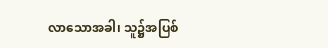လာသောအခါ၊ သူ၌အပြစ်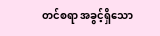တင်စရာ အခွင့်ရှိသော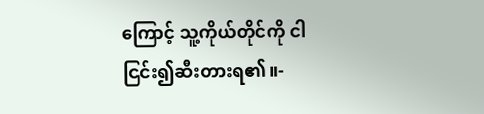ကြောင့် သူ့ကိုယ်တိုင်ကို ငါငြင်း၍ဆီးတားရ၏။-